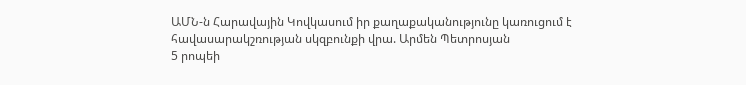ԱՄՆ-ն Հարավային Կովկասում իր քաղաքականությունը կառուցում է հավասարակշռության սկզբունքի վրա. Արմեն Պետրոսյան
5 րոպեի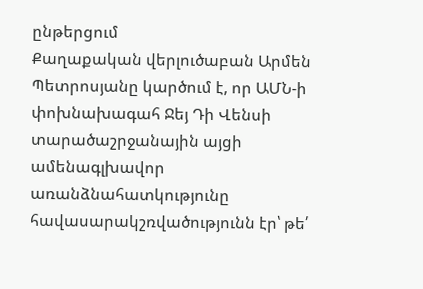ընթերցում
Քաղաքական վերլուծաբան Արմեն Պետրոսյանը կարծում է, որ ԱՄՆ-ի փոխնախագահ Ջեյ Դի Վենսի տարածաշրջանային այցի ամենագլխավոր առանձնահատկությունը հավասարակշռվածությունն էր՝ թե՛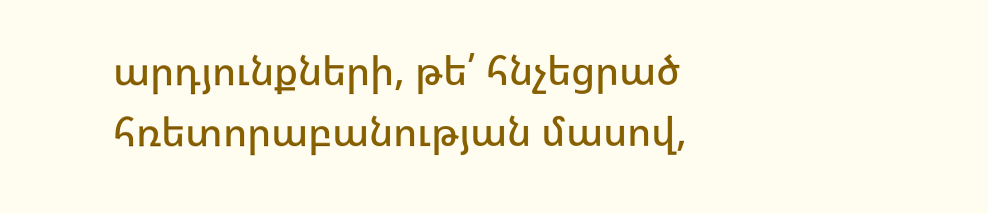արդյունքների, թե՛ հնչեցրած հռետորաբանության մասով,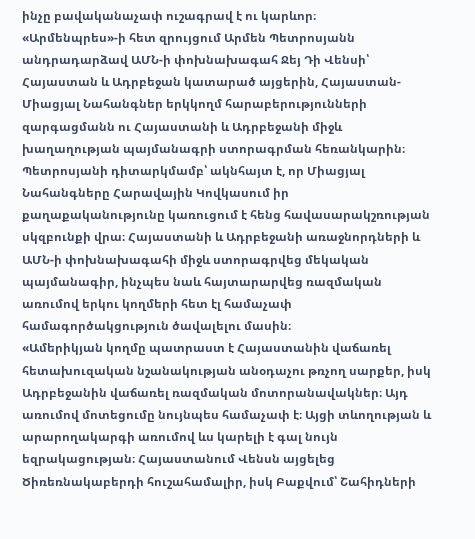ինչը բավականաչափ ուշագրավ է ու կարևոր։
«Արմենպրես»-ի հետ զրույցում Արմեն Պետրոսյանն անդրադարձավ ԱՄՆ-ի փոխնախագահ Ջեյ Դի Վենսի՝ Հայաստան և Ադրբեջան կատարած այցերին, Հայաստան- Միացյալ Նահանգներ երկկողմ հարաբերությունների զարգացմանն ու Հայաստանի և Ադրբեջանի միջև խաղաղության պայմանագրի ստորագրման հեռանկարին։
Պետրոսյանի դիտարկմամբ՝ ակնհայտ է, որ Միացյալ Նահանգները Հարավային Կովկասում իր քաղաքականությունը կառուցում է հենց հավասարակշռության սկզբունքի վրա։ Հայաստանի և Ադրբեջանի առաջնորդների և ԱՄՆ-ի փոխնախագահի միջև ստորագրվեց մեկական պայմանագիր, ինչպես նաև հայտարարվեց ռազմական առումով երկու կողմերի հետ էլ համաչափ համագործակցություն ծավալելու մասին։
«Ամերիկյան կողմը պատրաստ է Հայաստանին վաճառել հետախուզական նշանակության անօդաչու թռչող սարքեր, իսկ Ադրբեջանին վաճառել ռազմական մոտորանավակներ։ Այդ առումով մոտեցումը նույնպես համաչափ է։ Այցի տևողության և արարողակարգի առումով ևս կարելի է գալ նույն եզրակացության։ Հայաստանում Վենսն այցելեց Ծիռեռնակաբերդի հուշահամալիր, իսկ Բաքվում՝ Շահիդների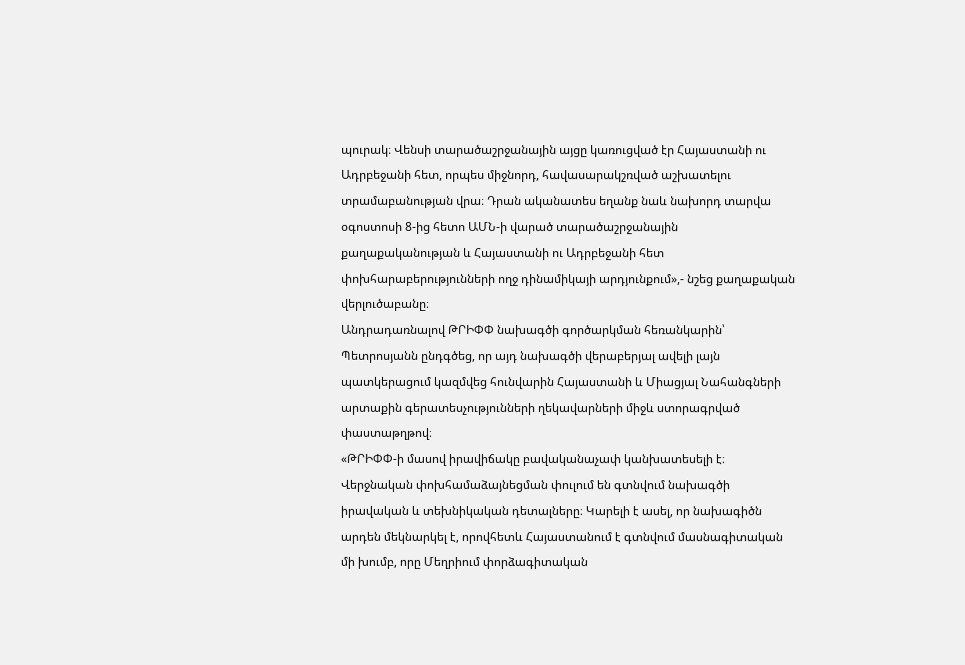պուրակ։ Վենսի տարածաշրջանային այցը կառուցված էր Հայաստանի ու Ադրբեջանի հետ, որպես միջնորդ, հավասարակշռված աշխատելու տրամաբանության վրա։ Դրան ականատես եղանք նաև նախորդ տարվա օգոստոսի 8-ից հետո ԱՄՆ-ի վարած տարածաշրջանային քաղաքականության և Հայաստանի ու Ադրբեջանի հետ փոխհարաբերությունների ողջ դինամիկայի արդյունքում»,- նշեց քաղաքական վերլուծաբանը։
Անդրադառնալով ԹՐԻՓՓ նախագծի գործարկման հեռանկարին՝ Պետրոսյանն ընդգծեց, որ այդ նախագծի վերաբերյալ ավելի լայն պատկերացում կազմվեց հունվարին Հայաստանի և Միացյալ Նահանգների արտաքին գերատեսչությունների ղեկավարների միջև ստորագրված փաստաթղթով։
«ԹՐԻՓՓ-ի մասով իրավիճակը բավականաչափ կանխատեսելի է։ Վերջնական փոխհամաձայնեցման փուլում են գտնվում նախագծի իրավական և տեխնիկական դետալները։ Կարելի է ասել, որ նախագիծն արդեն մեկնարկել է, որովհետև Հայաստանում է գտնվում մասնագիտական մի խումբ, որը Մեղրիում փորձագիտական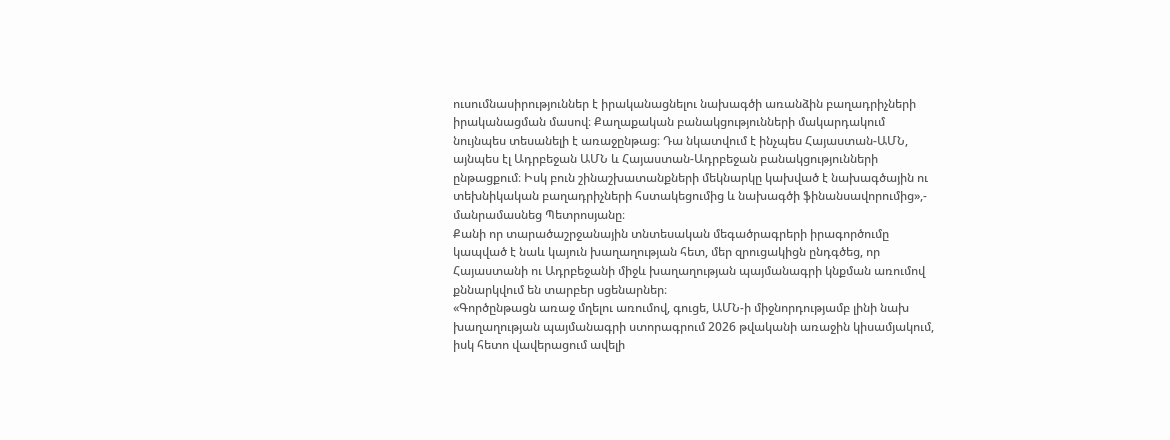ուսումնասիրություններ է իրականացնելու նախագծի առանձին բաղադրիչների իրականացման մասով։ Քաղաքական բանակցությունների մակարդակում նույնպես տեսանելի է առաջընթաց։ Դա նկատվում է ինչպես Հայաստան-ԱՄՆ, այնպես էլ Ադրբեջան ԱՄՆ և Հայաստան-Ադրբեջան բանակցությունների ընթացքում։ Իսկ բուն շինաշխատանքների մեկնարկը կախված է նախագծային ու տեխնիկական բաղադրիչների հստակեցումից և նախագծի ֆինանսավորումից»,- մանրամասնեց Պետրոսյանը։
Քանի որ տարածաշրջանային տնտեսական մեգածրագրերի իրագործումը կապված է նաև կայուն խաղաղության հետ, մեր զրուցակիցն ընդգծեց, որ Հայաստանի ու Ադրբեջանի միջև խաղաղության պայմանագրի կնքման առումով քննարկվում են տարբեր սցենարներ։
«Գործընթացն առաջ մղելու առումով, գուցե, ԱՄՆ-ի միջնորդությամբ լինի նախ խաղաղության պայմանագրի ստորագրում 2026 թվականի առաջին կիսամյակում, իսկ հետո վավերացում ավելի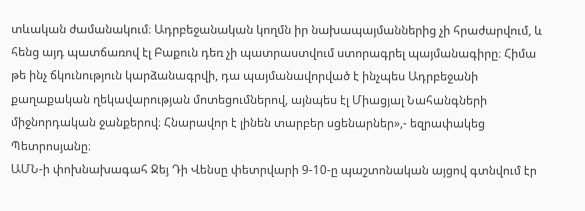տևական ժամանակում։ Ադրբեջանական կողմն իր նախապայմաններից չի հրաժարվում, և հենց այդ պատճառով էլ Բաքուն դեռ չի պատրաստվում ստորագրել պայմանագիրը։ Հիմա թե ինչ ճկունություն կարձանագրվի, դա պայմանավորված է ինչպես Ադրբեջանի քաղաքական ղեկավարության մոտեցումներով, այնպես էլ Միացյալ Նահանգների միջնորդական ջանքերով։ Հնարավոր է լինեն տարբեր սցենարներ»,- եզրափակեց Պետրոսյանը։
ԱՄՆ-ի փոխնախագահ Ջեյ Դի Վենսը փետրվարի 9-10-ը պաշտոնական այցով գտնվում էր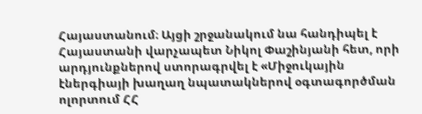Հայաստանում։ Այցի շրջանակում նա հանդիպել է Հայաստանի վարչապետ Նիկոլ Փաշինյանի հետ, որի արդյունքներով ստորագրվել է «Միջուկային էներգիայի խաղաղ նպատակներով օգտագործման ոլորտում ՀՀ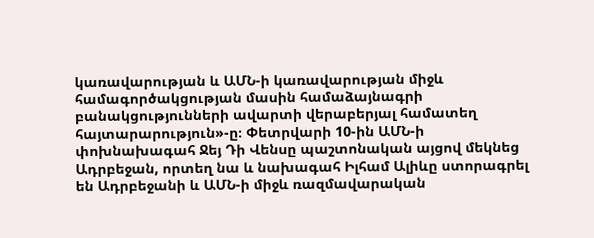կառավարության և ԱՄՆ-ի կառավարության միջև համագործակցության մասին համաձայնագրի բանակցությունների ավարտի վերաբերյալ համատեղ հայտարարություն»-ը։ Փետրվարի 10-ին ԱՄՆ-ի փոխնախագահ Ջեյ Դի Վենսը պաշտոնական այցով մեկնեց Ադրբեջան, որտեղ նա և նախագահ Իլհամ Ալիևը ստորագրել են Ադրբեջանի և ԱՄՆ-ի միջև ռազմավարական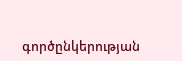գործընկերության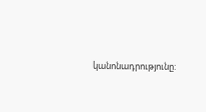կանոնադրությունը: